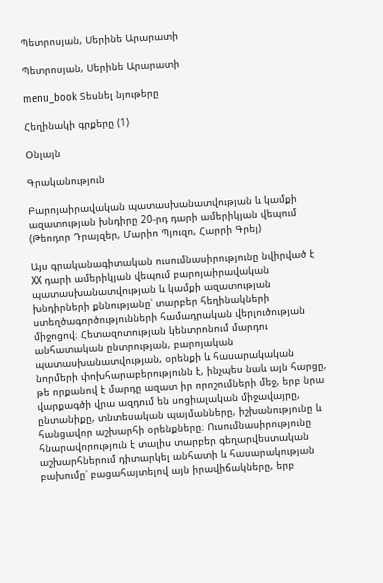Պետրոսյան, Սերինե Արարատի

Պետրոսյան, Սերինե Արարատի

menu_book Տեսնել նյութերը

Հեղինակի գրքերը (1)

Օնլայն

Գրականություն

Բարոյաիրավական պատասխանատվության և կամքի ազատության խնդիրը 20-րդ դարի ամերիկյան վեպում (Թեոդոր Դրայզեր, Մարիո Պյուզո, Հարրի Գրեյ)

Այս գրականագիտական ուսումնասիրությունը նվիրված է XX դարի ամերիկյան վեպում բարոյաիրավական պատասխանատվության և կամքի ազատության խնդիրների քննությանը՝ տարբեր հեղինակների ստեղծագործությունների համադրական վերլուծության միջոցով։ Հետազոտության կենտրոնում մարդու անհատական ընտրության, բարոյական պատասխանատվության, օրենքի և հասարակական նորմերի փոխհարաբերությունն է, ինչպես նաև այն հարցը, թե որքանով է մարդը ազատ իր որոշումների մեջ, երբ նրա վարքագծի վրա ազդում են սոցիալական միջավայրը, ընտանիքը, տնտեսական պայմանները, իշխանությունը և հանցավոր աշխարհի օրենքները։ Ուսումնասիրությունը հնարավորություն է տալիս տարբեր գեղարվեստական աշխարհներում դիտարկել անհատի և հասարակության բախումը՝ բացահայտելով այն իրավիճակները, երբ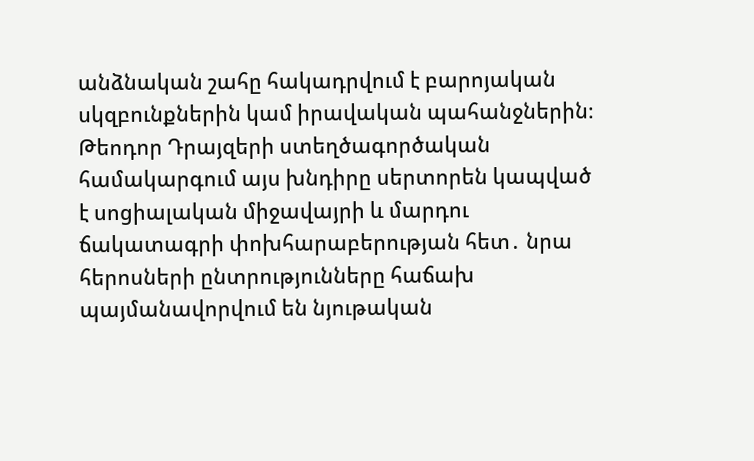անձնական շահը հակադրվում է բարոյական սկզբունքներին կամ իրավական պահանջներին։ Թեոդոր Դրայզերի ստեղծագործական համակարգում այս խնդիրը սերտորեն կապված է սոցիալական միջավայրի և մարդու ճակատագրի փոխհարաբերության հետ․ նրա հերոսների ընտրությունները հաճախ պայմանավորվում են նյութական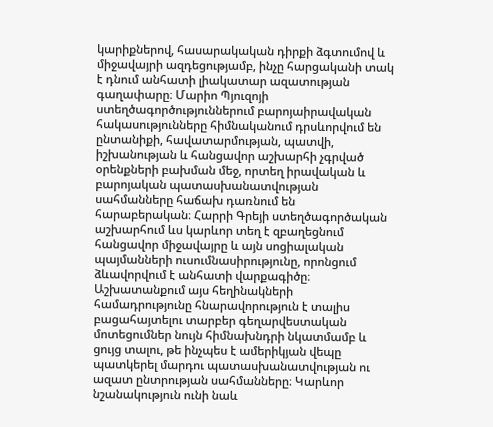կարիքներով, հասարակական դիրքի ձգտումով և միջավայրի ազդեցությամբ, ինչը հարցականի տակ է դնում անհատի լիակատար ազատության գաղափարը։ Մարիո Պյուզոյի ստեղծագործություններում բարոյաիրավական հակասությունները հիմնականում դրսևորվում են ընտանիքի, հավատարմության, պատվի, իշխանության և հանցավոր աշխարհի չգրված օրենքների բախման մեջ, որտեղ իրավական և բարոյական պատասխանատվության սահմանները հաճախ դառնում են հարաբերական։ Հարրի Գրեյի ստեղծագործական աշխարհում ևս կարևոր տեղ է զբաղեցնում հանցավոր միջավայրը և այն սոցիալական պայմանների ուսումնասիրությունը, որոնցում ձևավորվում է անհատի վարքագիծը։ Աշխատանքում այս հեղինակների համադրությունը հնարավորություն է տալիս բացահայտելու տարբեր գեղարվեստական մոտեցումներ նույն հիմնախնդրի նկատմամբ և ցույց տալու, թե ինչպես է ամերիկյան վեպը պատկերել մարդու պատասխանատվության ու ազատ ընտրության սահմանները։ Կարևոր նշանակություն ունի նաև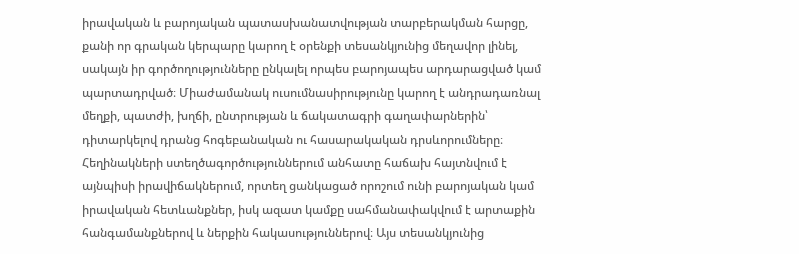իրավական և բարոյական պատասխանատվության տարբերակման հարցը, քանի որ գրական կերպարը կարող է օրենքի տեսանկյունից մեղավոր լինել, սակայն իր գործողությունները ընկալել որպես բարոյապես արդարացված կամ պարտադրված։ Միաժամանակ ուսումնասիրությունը կարող է անդրադառնալ մեղքի, պատժի, խղճի, ընտրության և ճակատագրի գաղափարներին՝ դիտարկելով դրանց հոգեբանական ու հասարակական դրսևորումները։ Հեղինակների ստեղծագործություններում անհատը հաճախ հայտնվում է այնպիսի իրավիճակներում, որտեղ ցանկացած որոշում ունի բարոյական կամ իրավական հետևանքներ, իսկ ազատ կամքը սահմանափակվում է արտաքին հանգամանքներով և ներքին հակասություններով։ Այս տեսանկյունից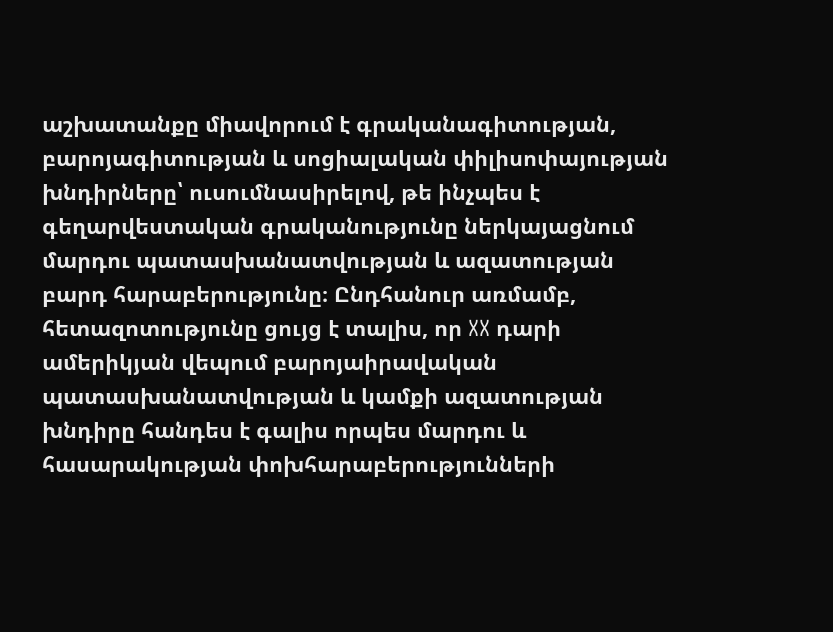աշխատանքը միավորում է գրականագիտության, բարոյագիտության և սոցիալական փիլիսոփայության խնդիրները՝ ուսումնասիրելով, թե ինչպես է գեղարվեստական գրականությունը ներկայացնում մարդու պատասխանատվության և ազատության բարդ հարաբերությունը։ Ընդհանուր առմամբ, հետազոտությունը ցույց է տալիս, որ XX դարի ամերիկյան վեպում բարոյաիրավական պատասխանատվության և կամքի ազատության խնդիրը հանդես է գալիս որպես մարդու և հասարակության փոխհարաբերությունների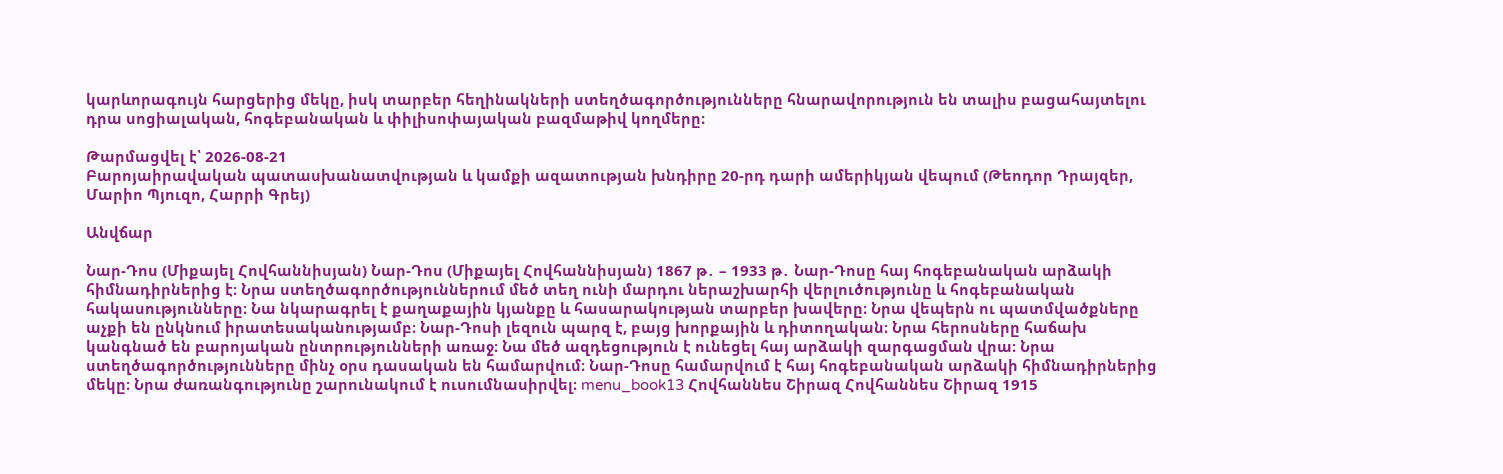կարևորագույն հարցերից մեկը, իսկ տարբեր հեղինակների ստեղծագործությունները հնարավորություն են տալիս բացահայտելու դրա սոցիալական, հոգեբանական և փիլիսոփայական բազմաթիվ կողմերը։

Թարմացվել է՝ 2026-08-21
Բարոյաիրավական պատասխանատվության և կամքի ազատության խնդիրը 20-րդ դարի ամերիկյան վեպում (Թեոդոր Դրայզեր, Մարիո Պյուզո, Հարրի Գրեյ)

Անվճար

Նար-Դոս (Միքայել Հովհաննիսյան) Նար-Դոս (Միքայել Հովհաննիսյան) 1867 թ․ – 1933 թ․ Նար-Դոսը հայ հոգեբանական արձակի հիմնադիրներից է։ Նրա ստեղծագործություններում մեծ տեղ ունի մարդու ներաշխարհի վերլուծությունը և հոգեբանական հակասությունները։ Նա նկարագրել է քաղաքային կյանքը և հասարակության տարբեր խավերը։ Նրա վեպերն ու պատմվածքները աչքի են ընկնում իրատեսականությամբ։ Նար-Դոսի լեզուն պարզ է, բայց խորքային և դիտողական։ Նրա հերոսները հաճախ կանգնած են բարոյական ընտրությունների առաջ։ Նա մեծ ազդեցություն է ունեցել հայ արձակի զարգացման վրա։ Նրա ստեղծագործությունները մինչ օրս դասական են համարվում։ Նար-Դոսը համարվում է հայ հոգեբանական արձակի հիմնադիրներից մեկը։ Նրա ժառանգությունը շարունակում է ուսումնասիրվել։ menu_book13 Հովհաննես Շիրազ Հովհաննես Շիրազ 1915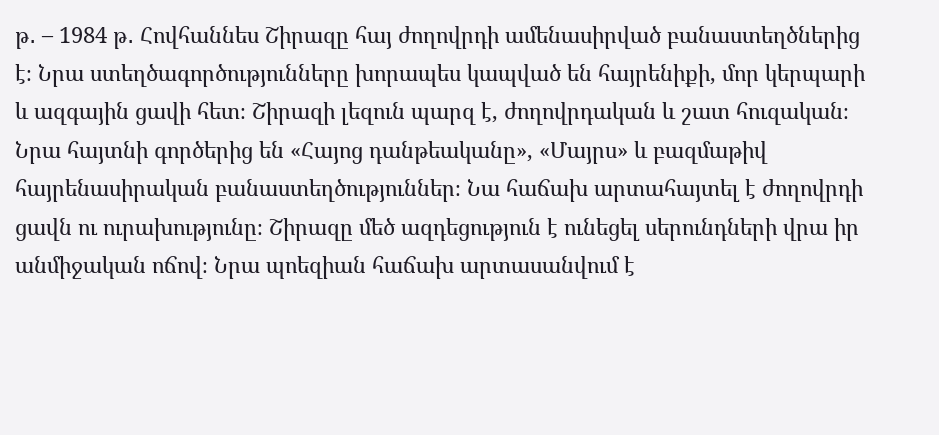թ․ – 1984 թ․ Հովհաննես Շիրազը հայ ժողովրդի ամենասիրված բանաստեղծներից է։ Նրա ստեղծագործությունները խորապես կապված են հայրենիքի, մոր կերպարի և ազգային ցավի հետ։ Շիրազի լեզուն պարզ է, ժողովրդական և շատ հուզական։ Նրա հայտնի գործերից են «Հայոց դանթեականը», «Մայրս» և բազմաթիվ հայրենասիրական բանաստեղծություններ։ Նա հաճախ արտահայտել է ժողովրդի ցավն ու ուրախությունը։ Շիրազը մեծ ազդեցություն է ունեցել սերունդների վրա իր անմիջական ոճով։ Նրա պոեզիան հաճախ արտասանվում է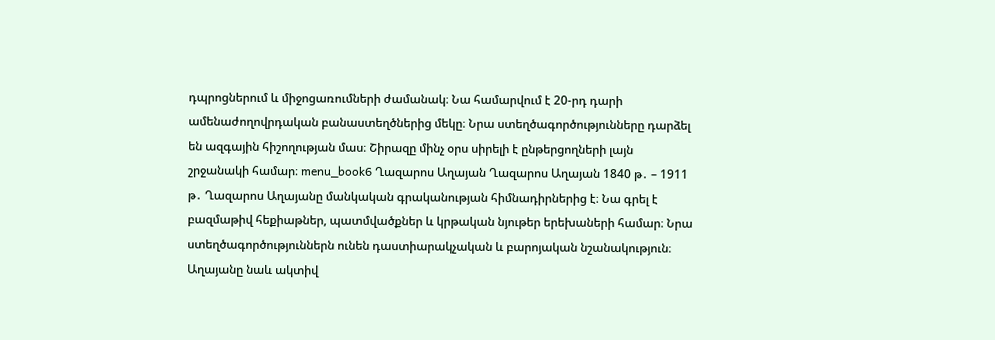դպրոցներում և միջոցառումների ժամանակ։ Նա համարվում է 20-րդ դարի ամենաժողովրդական բանաստեղծներից մեկը։ Նրա ստեղծագործությունները դարձել են ազգային հիշողության մաս։ Շիրազը մինչ օրս սիրելի է ընթերցողների լայն շրջանակի համար։ menu_book6 Ղազարոս Աղայան Ղազարոս Աղայան 1840 թ․ – 1911 թ․ Ղազարոս Աղայանը մանկական գրականության հիմնադիրներից է։ Նա գրել է բազմաթիվ հեքիաթներ, պատմվածքներ և կրթական նյութեր երեխաների համար։ Նրա ստեղծագործություններն ունեն դաստիարակչական և բարոյական նշանակություն։ Աղայանը նաև ակտիվ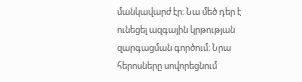մանկավարժ էր։ Նա մեծ դեր է ունեցել ազգային կրթության զարգացման գործում։ Նրա հերոսները սովորեցնում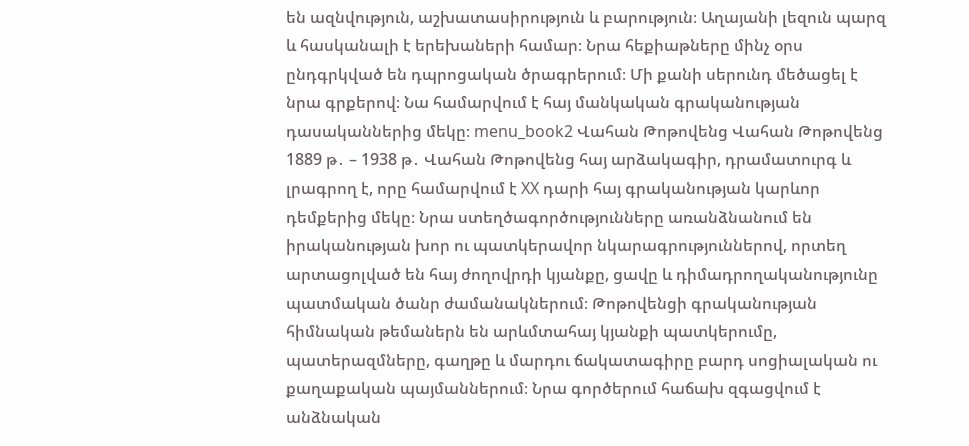են ազնվություն, աշխատասիրություն և բարություն։ Աղայանի լեզուն պարզ և հասկանալի է երեխաների համար։ Նրա հեքիաթները մինչ օրս ընդգրկված են դպրոցական ծրագրերում։ Մի քանի սերունդ մեծացել է նրա գրքերով։ Նա համարվում է հայ մանկական գրականության դասականներից մեկը։ menu_book2 Վահան Թոթովենց Վահան Թոթովենց 1889 թ․ – 1938 թ․ Վահան Թոթովենց հայ արձակագիր, դրամատուրգ և լրագրող է, որը համարվում է XX դարի հայ գրականության կարևոր դեմքերից մեկը։ Նրա ստեղծագործությունները առանձնանում են իրականության խոր ու պատկերավոր նկարագրություններով, որտեղ արտացոլված են հայ ժողովրդի կյանքը, ցավը և դիմադրողականությունը պատմական ծանր ժամանակներում։ Թոթովենցի գրականության հիմնական թեմաներն են արևմտահայ կյանքի պատկերումը, պատերազմները, գաղթը և մարդու ճակատագիրը բարդ սոցիալական ու քաղաքական պայմաններում։ Նրա գործերում հաճախ զգացվում է անձնական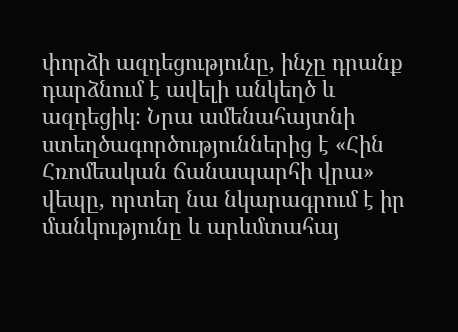փորձի ազդեցությունը, ինչը դրանք դարձնում է ավելի անկեղծ և ազդեցիկ։ Նրա ամենահայտնի ստեղծագործություններից է «Հին Հռոմեական ճանապարհի վրա» վեպը, որտեղ նա նկարագրում է իր մանկությունը և արևմտահայ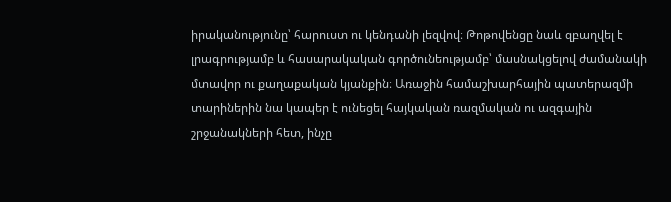իրականությունը՝ հարուստ ու կենդանի լեզվով։ Թոթովենցը նաև զբաղվել է լրագրությամբ և հասարակական գործունեությամբ՝ մասնակցելով ժամանակի մտավոր ու քաղաքական կյանքին։ Առաջին համաշխարհային պատերազմի տարիներին նա կապեր է ունեցել հայկական ռազմական ու ազգային շրջանակների հետ, ինչը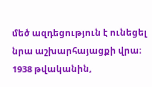մեծ ազդեցություն է ունեցել նրա աշխարհայացքի վրա։ 1938 թվականին,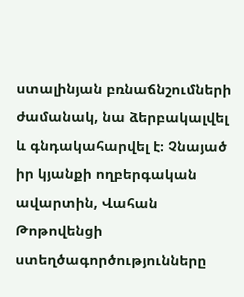ստալինյան բռնաճնշումների ժամանակ, նա ձերբակալվել և գնդակահարվել է։ Չնայած իր կյանքի ողբերգական ավարտին, Վահան Թոթովենցի ստեղծագործությունները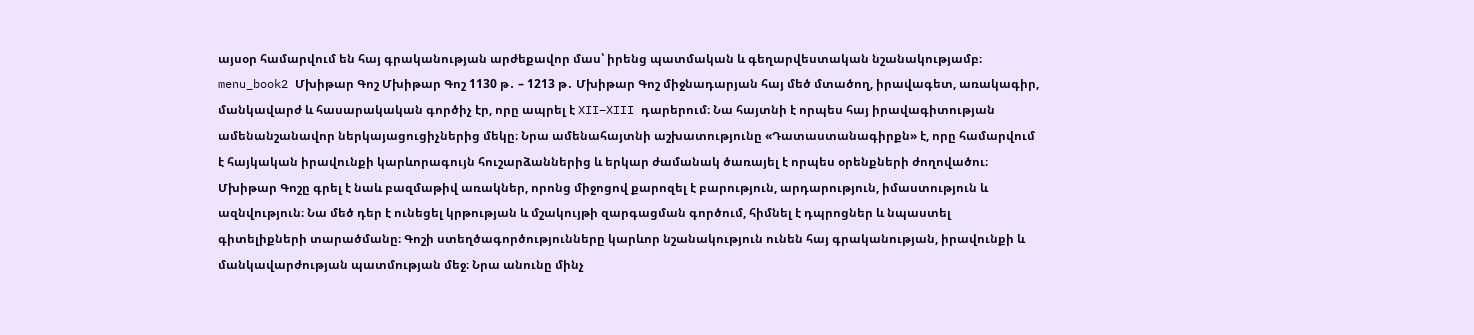այսօր համարվում են հայ գրականության արժեքավոր մաս՝ իրենց պատմական և գեղարվեստական նշանակությամբ։ menu_book2 Մխիթար Գոշ Մխիթար Գոշ 1130 թ․ – 1213 թ․ Մխիթար Գոշ միջնադարյան հայ մեծ մտածող, իրավագետ, առակագիր, մանկավարժ և հասարակական գործիչ էր, որը ապրել է XII–XIII դարերում։ Նա հայտնի է որպես հայ իրավագիտության ամենանշանավոր ներկայացուցիչներից մեկը։ Նրա ամենահայտնի աշխատությունը «Դատաստանագիրքն» է, որը համարվում է հայկական իրավունքի կարևորագույն հուշարձաններից և երկար ժամանակ ծառայել է որպես օրենքների ժողովածու։ Մխիթար Գոշը գրել է նաև բազմաթիվ առակներ, որոնց միջոցով քարոզել է բարություն, արդարություն, իմաստություն և ազնվություն։ Նա մեծ դեր է ունեցել կրթության և մշակույթի զարգացման գործում, հիմնել է դպրոցներ և նպաստել գիտելիքների տարածմանը։ Գոշի ստեղծագործությունները կարևոր նշանակություն ունեն հայ գրականության, իրավունքի և մանկավարժության պատմության մեջ։ Նրա անունը մինչ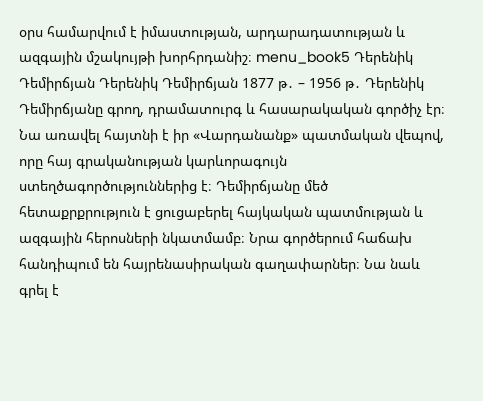օրս համարվում է իմաստության, արդարադատության և ազգային մշակույթի խորհրդանիշ։ menu_book5 Դերենիկ Դեմիրճյան Դերենիկ Դեմիրճյան 1877 թ․ – 1956 թ․ Դերենիկ Դեմիրճյանը գրող, դրամատուրգ և հասարակական գործիչ էր։ Նա առավել հայտնի է իր «Վարդանանք» պատմական վեպով, որը հայ գրականության կարևորագույն ստեղծագործություններից է։ Դեմիրճյանը մեծ հետաքրքրություն է ցուցաբերել հայկական պատմության և ազգային հերոսների նկատմամբ։ Նրա գործերում հաճախ հանդիպում են հայրենասիրական գաղափարներ։ Նա նաև գրել է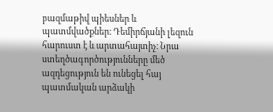բազմաթիվ պիեսներ և պատմվածքներ։ Դեմիրճյանի լեզուն հարուստ է և արտահայտիչ։ Նրա ստեղծագործությունները մեծ ազդեցություն են ունեցել հայ պատմական արձակի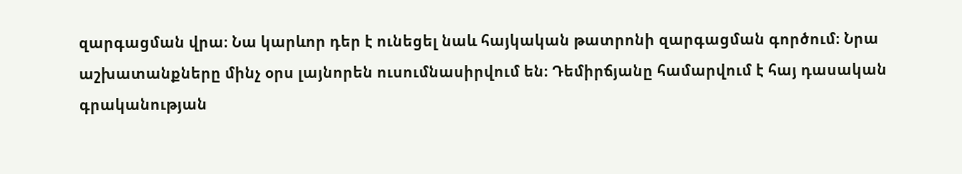զարգացման վրա։ Նա կարևոր դեր է ունեցել նաև հայկական թատրոնի զարգացման գործում։ Նրա աշխատանքները մինչ օրս լայնորեն ուսումնասիրվում են։ Դեմիրճյանը համարվում է հայ դասական գրականության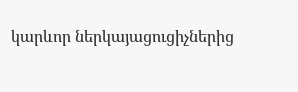կարևոր ներկայացուցիչներից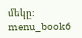մեկը։ menu_book6